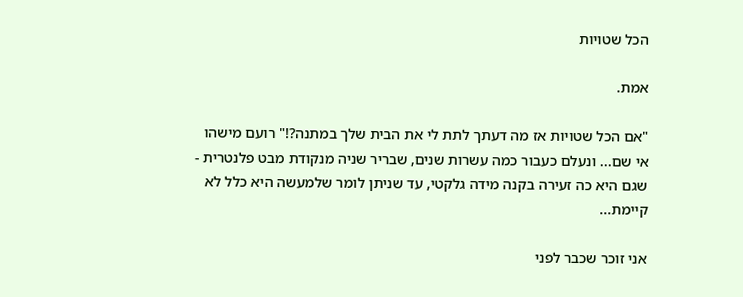הכל שטויות

אמת.

"אם הכל שטויות אז מה דעתך לתת לי את הבית שלך במתנה?!" רועם מישהו אי שם... ונעלם כעבור כמה עשרות שנים, שבריר שניה מנקודת מבט פלנטרית - שגם היא כה זעירה בקנה מידה גלקטי, עד שניתן לומר שלמעשה היא כלל לא קיימת...

אני זוכר שכבר לפני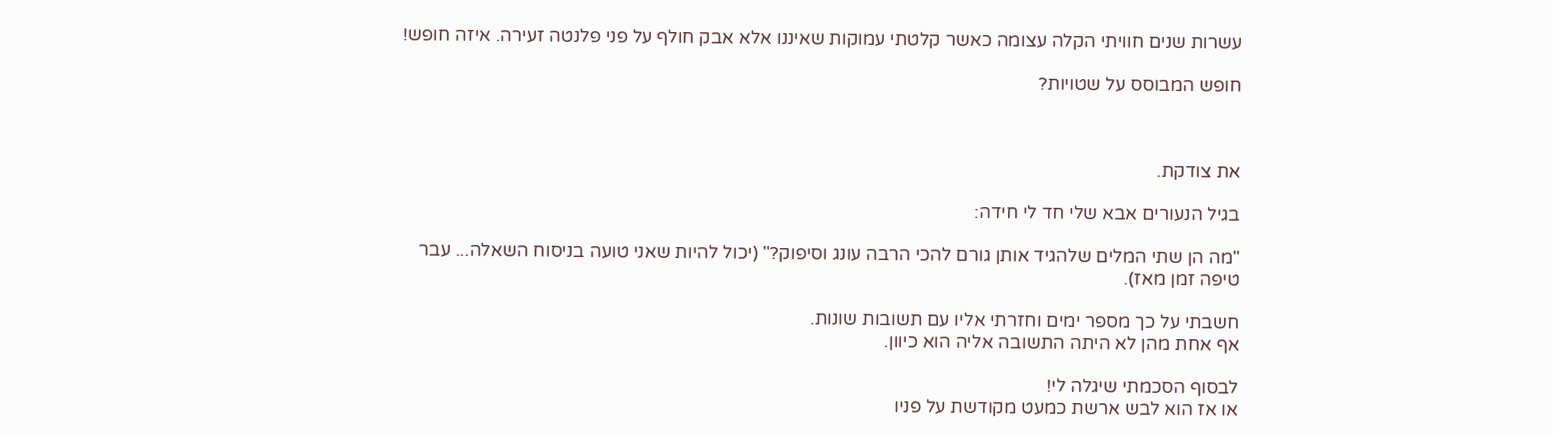עשרות שנים חוויתי הקלה עצומה כאשר קלטתי עמוקות שאיננו אלא אבק חולף על פני פלנטה זעירה. איזה חופש!

חופש המבוסס על שטויות?



את צודקת.

בגיל הנעורים אבא שלי חד לי חידה:

"מה הן שתי המלים שלהגיד אותן גורם להכי הרבה עונג וסיפוק?" (יכול להיות שאני טועה בניסוח השאלה... עבר טיפה זמן מאז).

חשבתי על כך מספר ימים וחזרתי אליו עם תשובות שונות.
אף אחת מהן לא היתה התשובה אליה הוא כיוון.

לבסוף הסכמתי שיגלה לי!
או אז הוא לבש ארשת כמעט מקודשת על פניו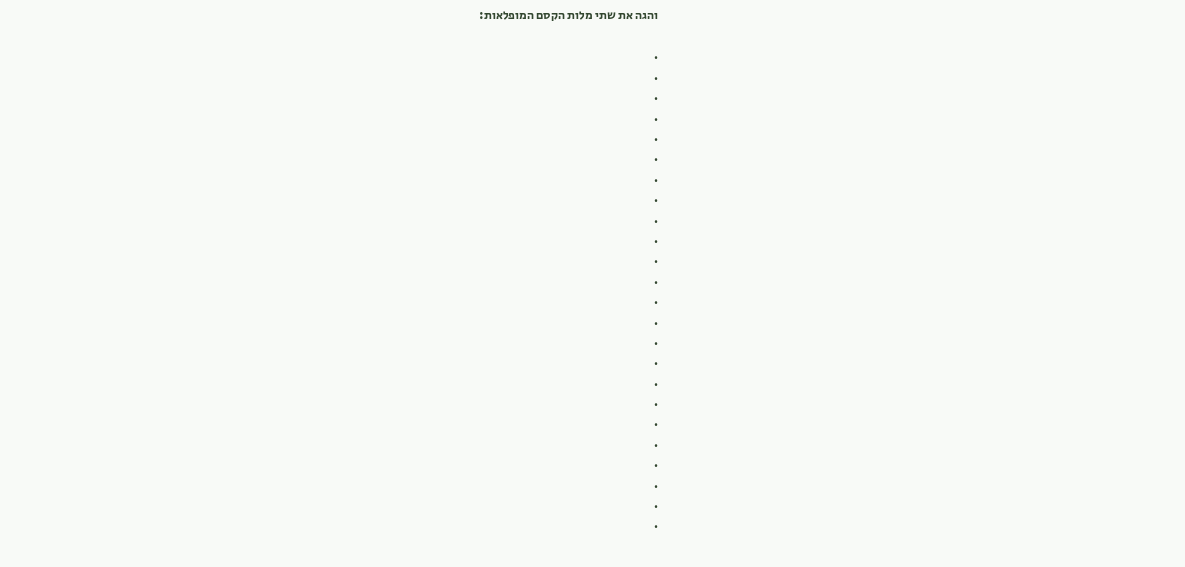והגה את שתי מלות הקסם המופלאות:

.
.
.
.
.
.
.
.
.
.
.
.
.
.
.
.
.
.
.
.
.
.
.
.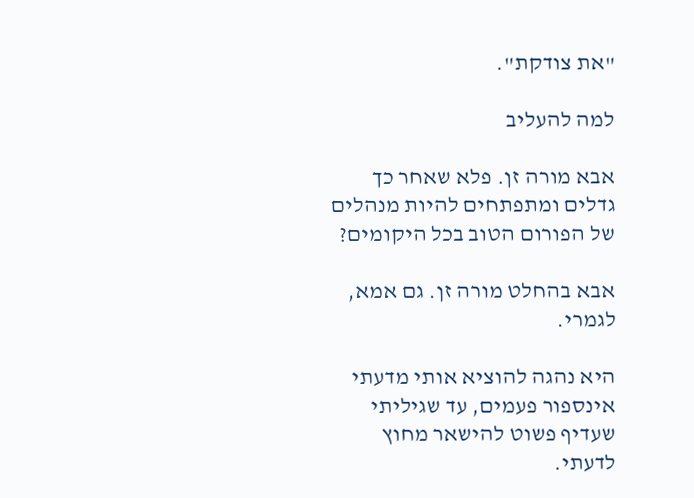"את צודקת".

למה להעליב

אבא מורה זן. פלא שאחר כך גדלים ומתפתחים להיות מנהלים של הפורום הטוב בכל היקומים?

אבא בהחלט מורה זן. גם אמא, לגמרי.

היא נהגה להוציא אותי מדעתי אינספור פעמים, עד שגיליתי שעדיף פשוט להישאר מחוץ לדעתי.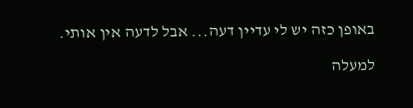באופן כזה יש לי עדיין דעה... אבל לדעה אין אותי.

למעלה